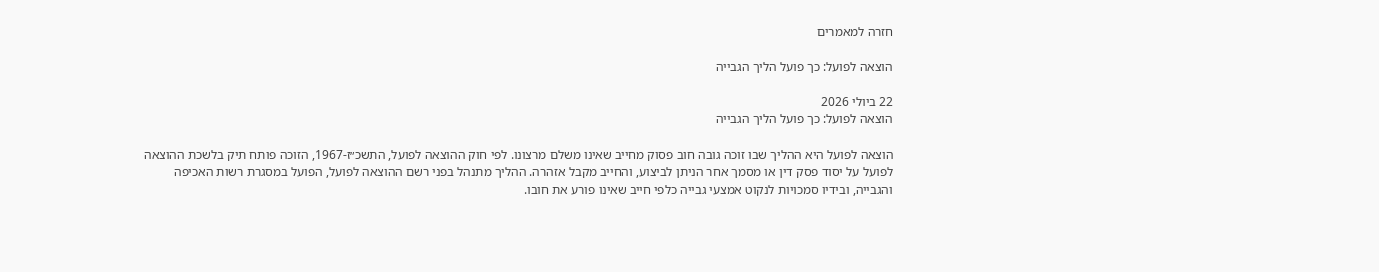חזרה למאמרים

הוצאה לפועל: כך פועל הליך הגבייה

22 ביולי 2026
הוצאה לפועל: כך פועל הליך הגבייה

הוצאה לפועל היא ההליך שבו זוכה גובה חוב פסוק מחייב שאינו משלם מרצונו. לפי חוק ההוצאה לפועל, התשכ״ז-1967, הזוכה פותח תיק בלשכת ההוצאה לפועל על יסוד פסק דין או מסמך אחר הניתן לביצוע, והחייב מקבל אזהרה. ההליך מתנהל בפני רשם ההוצאה לפועל, הפועל במסגרת רשות האכיפה והגבייה, ובידיו סמכויות לנקוט אמצעי גבייה כלפי חייב שאינו פורע את חובו.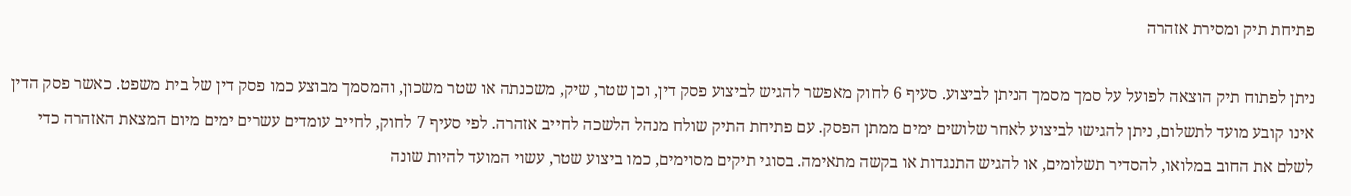פתיחת תיק ומסירת אזהרה

ניתן לפתוח תיק הוצאה לפועל על סמך מסמך הניתן לביצוע. סעיף 6 לחוק מאפשר להגיש לביצוע פסק דין, וכן שטר, שיק, משכנתה או שטר משכון, והמסמך מבוצע כמו פסק דין של בית משפט. כאשר פסק הדין אינו קובע מועד לתשלום, ניתן להגישו לביצוע לאחר שלושים ימים ממתן הפסק. עם פתיחת התיק שולח מנהל הלשכה לחייב אזהרה. לפי סעיף 7 לחוק, לחייב עומדים עשרים ימים מיום המצאת האזהרה כדי לשלם את החוב במלואו, להסדיר תשלומים, או להגיש התנגדות או בקשה מתאימה. בסוגי תיקים מסוימים, כמו ביצוע שטר, עשוי המועד להיות שונה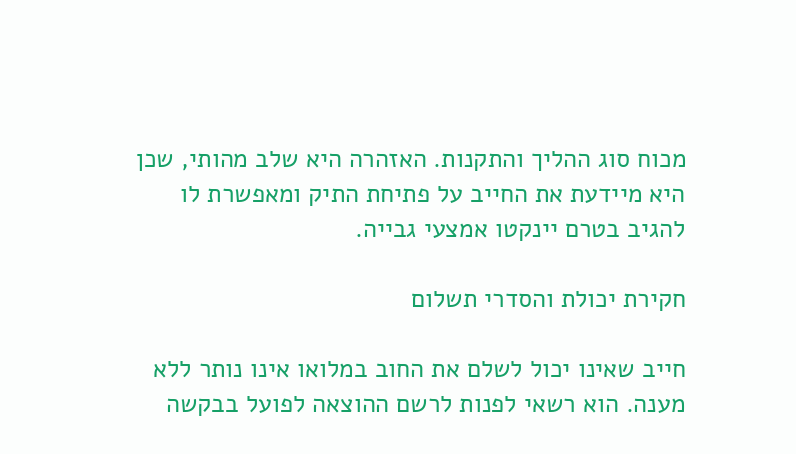מכוח סוג ההליך והתקנות. האזהרה היא שלב מהותי, שכן היא מיידעת את החייב על פתיחת התיק ומאפשרת לו להגיב בטרם יינקטו אמצעי גבייה.

חקירת יכולת והסדרי תשלום

חייב שאינו יכול לשלם את החוב במלואו אינו נותר ללא מענה. הוא רשאי לפנות לרשם ההוצאה לפועל בבקשה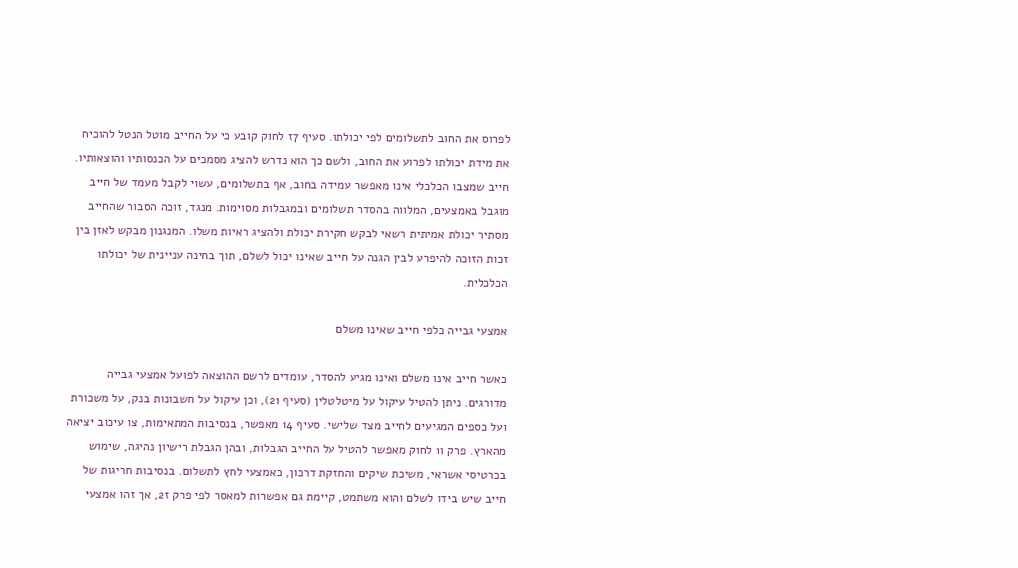לפרוס את החוב לתשלומים לפי יכולתו. סעיף 7ז לחוק קובע כי על החייב מוטל הנטל להוכיח את מידת יכולתו לפרוע את החוב, ולשם כך הוא נדרש להציג מסמכים על הכנסותיו והוצאותיו. חייב שמצבו הכלכלי אינו מאפשר עמידה בחוב, אף בתשלומים, עשוי לקבל מעמד של חייב מוגבל באמצעים, המלווה בהסדר תשלומים ובמגבלות מסוימות. מנגד, זוכה הסבור שהחייב מסתיר יכולת אמיתית רשאי לבקש חקירת יכולת ולהציג ראיות משלו. המנגנון מבקש לאזן בין זכות הזוכה להיפרע לבין הגנה על חייב שאינו יכול לשלם, תוך בחינה עניינית של יכולתו הכלכלית.

אמצעי גבייה כלפי חייב שאינו משלם

כאשר חייב אינו משלם ואינו מגיע להסדר, עומדים לרשם ההוצאה לפועל אמצעי גבייה מדורגים. ניתן להטיל עיקול על מיטלטלין (סעיף 21), וכן עיקול על חשבונות בנק, על משכורת ועל כספים המגיעים לחייב מצד שלישי. סעיף 14 מאפשר, בנסיבות המתאימות, צו עיכוב יציאה מהארץ. פרק ו1 לחוק מאפשר להטיל על החייב הגבלות, ובהן הגבלת רישיון נהיגה, שימוש בכרטיסי אשראי, משיכת שיקים והחזקת דרכון, כאמצעי לחץ לתשלום. בנסיבות חריגות של חייב שיש בידו לשלם והוא משתמט, קיימת גם אפשרות למאסר לפי פרק ז2, אך זהו אמצעי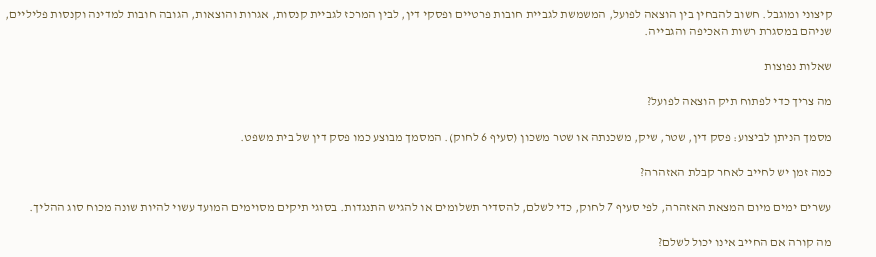קיצוני ומוגבל. חשוב להבחין בין הוצאה לפועל, המשמשת לגביית חובות פרטיים ופסקי דין, לבין המרכז לגביית קנסות, אגרות והוצאות, הגובה חובות למדינה וקנסות פליליים, שניהם במסגרת רשות האכיפה והגבייה.

שאלות נפוצות

מה צריך כדי לפתוח תיק הוצאה לפועל?

מסמך הניתן לביצוע: פסק דין, שטר, שיק, משכנתה או שטר משכון (סעיף 6 לחוק). המסמך מבוצע כמו פסק דין של בית משפט.

כמה זמן יש לחייב לאחר קבלת האזהרה?

עשרים ימים מיום המצאת האזהרה, לפי סעיף 7 לחוק, כדי לשלם, להסדיר תשלומים או להגיש התנגדות. בסוגי תיקים מסוימים המועד עשוי להיות שונה מכוח סוג ההליך.

מה קורה אם החייב אינו יכול לשלם?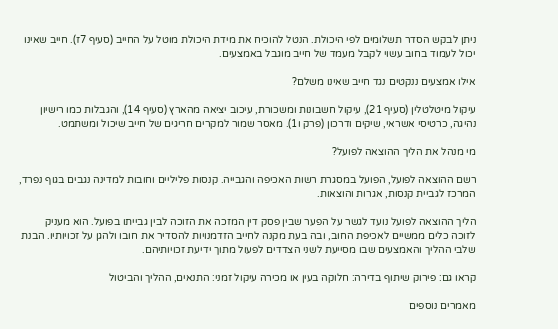ניתן לבקש הסדר תשלומים לפי היכולת. הנטל להוכיח את מידת היכולת מוטל על החייב (סעיף 7ז). חייב שאינו יכול לעמוד בחוב עשוי לקבל מעמד של חייב מוגבל באמצעים.

אילו אמצעים ננקטים נגד חייב שאינו משלם?

עיקול מיטלטלין (סעיף 21), עיקול חשבונות ומשכורת, עיכוב יציאה מהארץ (סעיף 14), והגבלות כמו רישיון נהיגה, כרטיסי אשראי, שיקים ודרכון (פרק ו1). מאסר שמור למקרים חריגים של חייב שיכול ומשתמט.

מי מנהל את הליך ההוצאה לפועל?

רשם ההוצאה לפועל, הפועל במסגרת רשות האכיפה והגבייה. קנסות פליליים וחובות למדינה נגבים בגוף נפרד, המרכז לגביית קנסות, אגרות והוצאות.

הליך ההוצאה לפועל נועד לגשר על הפער שבין פסק דין המזכה את הזוכה לבין גבייתו בפועל. הוא מעניק לזוכה כלים ממשיים לאכיפת החוב, ובה בעת מקנה לחייב הזדמנויות להסדיר את חובו ולהגן על זכויותיו. הבנת שלבי ההליך והאמצעים שבו מסייעת לשני הצדדים לפעול מתוך ידיעת זכויותיהם.

קראו גם: פירוק שיתוף בדירה: חלוקה בעין או מכירה עיקול זמני: התנאים, ההליך והביטול

מאמרים נוספים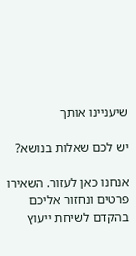שיעניינו אותך

יש לכם שאלות בנושא?

אנחנו כאן לעזור. השאירו פרטים ונחזור אליכם בהקדם לשיחת ייעוץ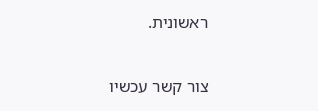ראשונית.

צור קשר עכשיו